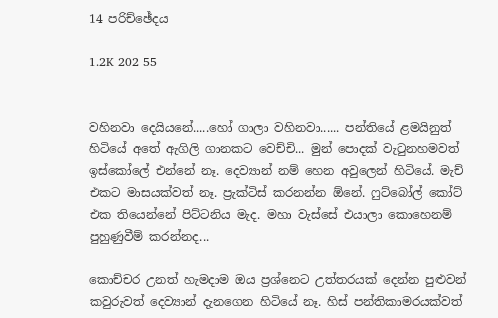14 පරිච්ඡේදය

1.2K 202 55


වහිනවා දෙයියනේ.....හෝ ගාලා වහිනවා...... පන්තියේ ළමයිනුත් හිටියේ අතේ ඇගිලි ගානකට වෙච්චි... මුන් පොදක් වැටුනහමවත් ඉස්කෝලේ එන්නේ නෑ. දෙව්‍යාන් නම් හෙන අවුලෙන් හිටියේ. මැච් එකට මාසයක්වත් නෑ. ප්‍රැක්ටිස් කරනන්න ඕනේ. ෆුට්බෝල් කෝට් එක තියෙන්නේ පිට්ටනිය මැද. මහා වැස්සේ එයාලා කොහෙනම් පුහුණුවීම් කරන්නද...

කොච්චර උනත් හැමදාම ඔය ප්‍රශ්නෙට උත්තරයක් දෙන්න පුළුවන් කවුරුවත් දෙව්‍යාන් දැනගෙන හිටියේ නෑ. හිස් පන්තිකාමරයක්වත්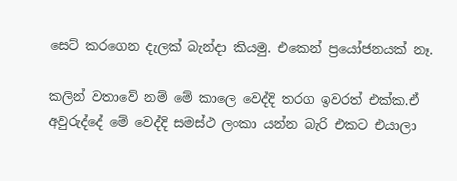සෙට් කරගෙන දැලක් බැන්දා කියමු. එකෙන් ප්‍රයෝජනයක් නෑ.

කලින් වතාවේ නම් මේ කාලෙ වෙද්දි තරග ඉවරත් එක්ක.ඒ අවුරුද්දේ මේ වෙද්දි සමස්ථ ලංකා යන්න බැරි එකට එයාලා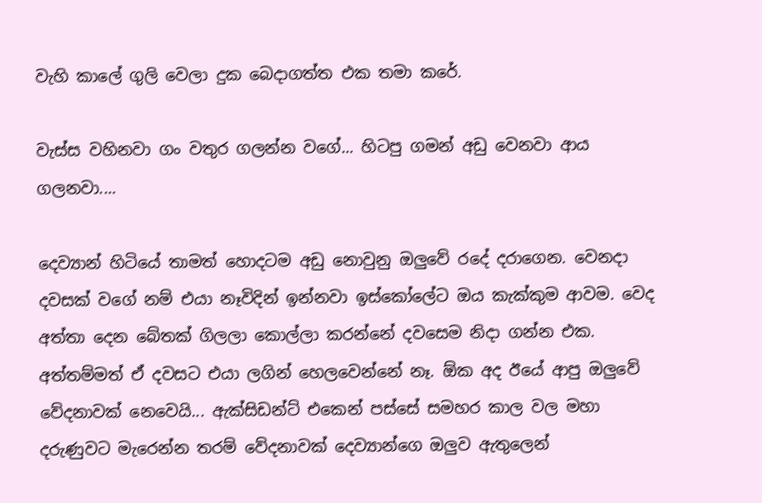වැහි කාලේ ගුලි වෙලා දුක බෙදාගත්ත එක තමා කරේ.

වැස්ස වහිනවා ගං වතුර ගලන්න වගේ... හිටපු ගමන් අඩු වෙනවා ආය ගලනවා....

දෙව්‍යාන් හිටියේ තාමත් හොදටම අඩු නොවුනු ඔලුවේ රදේ දරාගෙන. වෙනදා දවසක් වගේ නම් එයා නෑවිදින් ඉන්නවා ඉස්කෝලේට ඔය කැක්කුම ආවම. වෙද අත්තා දෙන බේතක් ගිලලා කොල්ලා කරන්නේ දවසෙම නිදා ගන්න එක. අත්තම්මත් ඒ දවසට එයා ලගින් හෙලවෙන්නේ නෑ. ඕක අද ඊයේ ආපු ඔලුවේ වේදනාවක් නෙවෙයි... ඇක්සිඩන්ට් එකෙන් පස්සේ සමහර කාල වල මහා දරුණුවට මැරෙන්න තරම් වේදනාවක් දෙව්‍යාන්ගෙ ඔලුව ඇතුලෙන්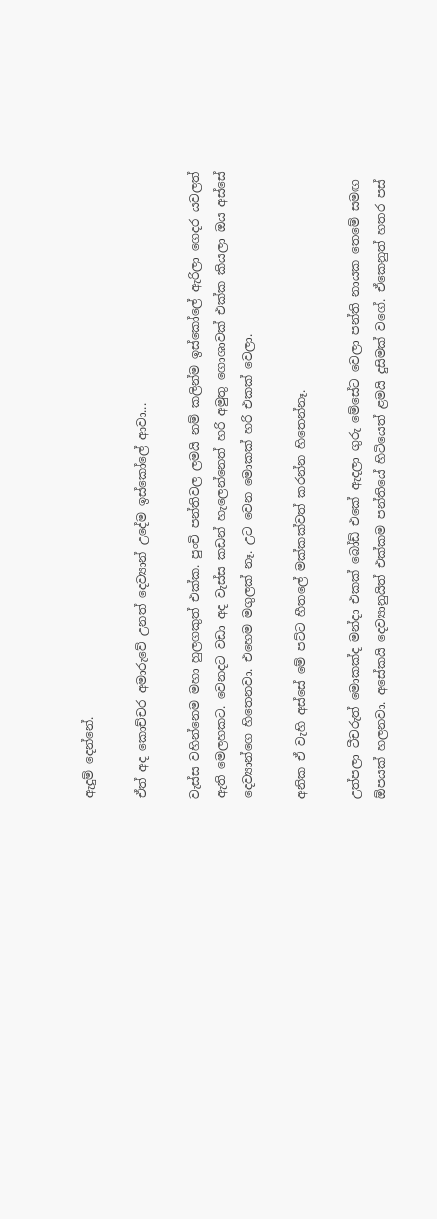ඇදුම් දෙන්නේ.

ඒත් අද කොච්චර අමාරුවේ උනත් දෙව්‍යාන් උදේම ඉස්කෝලේ ආවා...

වැස්ස වහින්නෙම මහා හුලගකුත් එක්ක. පුංචි පන්තිවල ලමයි නම් කලින්ම ඉස්කෝලේ ඇරිලා ගෙදර යවලත් ඇති මෙලහකට. වෙනදට වඩා අද වැස්ස කඩන් හැලෙන්නෙත් හරි අමුතු ගොශාවක් එක්ක කියලා ඔය අස්සේ දෙව්‍යාන්ගෙ හිතෙනවා. එහෙම මගුලක් නෑ. උට වෙන මොකක් හරි එකක් වෙලා.

අනික ඒ වැහි අස්සේ මේ පට්ට හීතලේ මක්කක්වත් කරන්න හිතෙන්නෑ.

උත්පලා ටීචරුත් මොකක්ද මන්දා එකක් බෝඩ් එකේ ඇදලා ගුරු මේසේට වෙලා පන්ති නායක තෙමේ සමඟ ඕපයක් හලනවා. අසේකයි දෙව්‍යානුයිත් එක්කම පන්තියේ හිටියෙත් ළමයි දුසිමක් වගේ. ඒකෙනුත් හතර පස්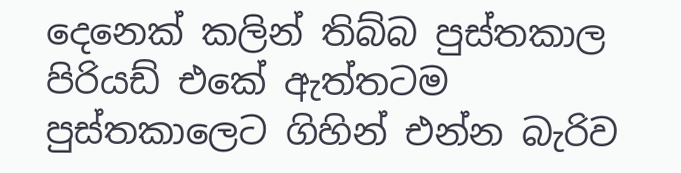දෙනෙක් කලින් තිබ්බ පුස්තකාල පිරියඩ් එකේ ඇත්තටම පුස්තකාලෙට ගිහින් එන්න බැරිව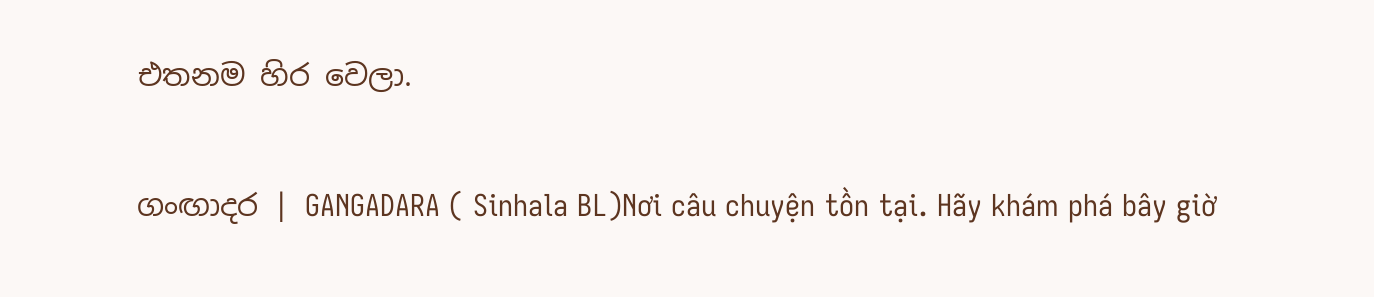එතනම හිර වෙලා.

ගංඟාදර | GANGADARA ( Sinhala BL)Nơi câu chuyện tồn tại. Hãy khám phá bây giờ